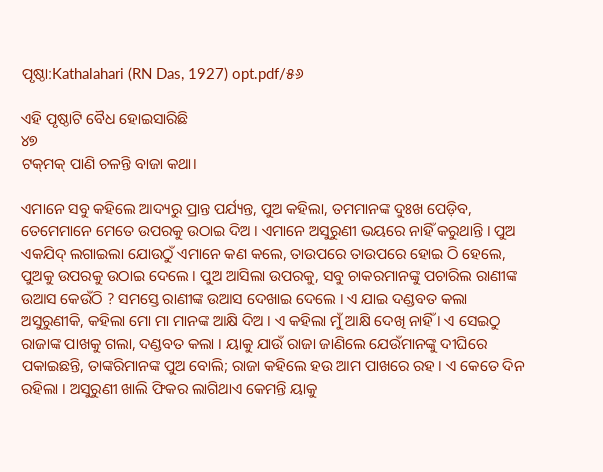ପୃଷ୍ଠା:Kathalahari (RN Das, 1927) opt.pdf/୫୬

ଏହି ପୃଷ୍ଠାଟି ବୈଧ ହୋଇସାରିଛି
୪୭
ଟକ୍‌ମକ୍ ପାଣି ଚଳନ୍ତି ବାଜା କଥା।

ଏମାନେ ସବୁ କହିଲେ ଆଦ୍ୟରୁ ପ୍ରାନ୍ତ ପର୍ଯ୍ୟନ୍ତ, ପୁଅ କହିଲା, ତମମାନଙ୍କ ଦୁଃଖ ପେଡ଼ିବ, ତେମେମାନେ ମେତେ ଉପରକୁ ଉଠାଇ ଦିଅ । ଏମାନେ ଅସୁରୁଣୀ ଭୟରେ ନାହିଁ କରୁଥାନ୍ତି । ପୁଅ ଏକଯିଦ୍ ଲଗାଇଲା ଯୋଉଠୁଁ ଏମାନେ କଣ କଲେ, ତାଉପରେ ତାଉପରେ ହୋଇ ଠି ହେଲେ, ପୁଅକୁ ଉପରକୁ ଉଠାଇ ଦେଲେ । ପୁଅ ଆସିଲା ଉପରକୁ, ସବୁ ଚାକରମାନଙ୍କୁ ପଚାରିଲ ରାଣୀଙ୍କ ଉଆସ କେଉଁଠି ? ସମସ୍ତେ ରାଣୀଙ୍କ ଉଆସ ଦେଖାଇ ଦେଲେ । ଏ ଯାଇ ଦଣ୍ଡବତ କଲା ଅସୁରୁଣୀକି, କହିଲା ମୋ ମା ମାନଙ୍କ ଆକ୍ଷି ଦିଅ । ଏ କହିଲା ମୁଁ ଆକ୍ଷି ଦେଖି ନାହିଁ । ଏ ସେଇଠୁ ରାଜାଙ୍କ ପାଖକୁ ଗଲା, ଦଣ୍ଡବତ କଲା । ୟାକୁ ଯାଉଁ ରାଜା ଜାଣିଲେ ଯେଉଁମାନଙ୍କୁ ଦୀଘିରେ ପକାଇଛନ୍ତି, ତାଙ୍କରିମାନଙ୍କ ପୁଅ ବୋଲି; ରାଜା କହିଲେ ହଉ ଆମ ପାଖରେ ରହ । ଏ କେତେ ଦିନ ରହିଲା । ଅସୁରୁଣୀ ଖାଲି ଫିକର ଲାଗିଥାଏ କେମନ୍ତି ୟାକୁ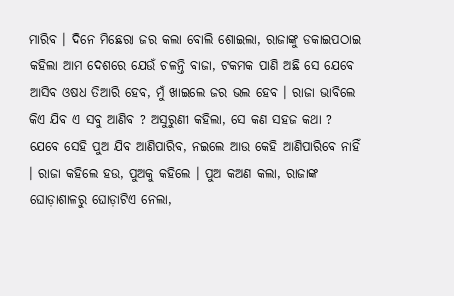ମାରିବ । ଦିନେ ମିଛେରା ଜର କଲା ବୋଲି ଶୋଇଲା, ରାଜାଙ୍କୁ ଡକାଇପଠାଇ କହିଲା ଆମ ଦେଶରେ ଯେଉଁ ଚଳନ୍ତି ବାଜା, ଟକମକ ପାଣି ଅଛି ସେ ଯେବେ ଆସିବ ଓଷଧ ତିଆରି ହେବ, ମୁଁ ଖାଇଲେ ଜର ଭଲ ହେବ । ରାଜା ଭାବିଲେ କିଏ ଯିବ ଏ ସବୁ ଆଣିବ ? ଅସୁରୁଣୀ କହିଲା, ସେ କଣ ସହଜ କଥା ? ଯେବେ ସେହି ପୁଅ ଯିବ ଆଣିପାରିବ, ନଇଲେ ଆଉ କେହି ଆଣିପାରିବେ ନାହିଁ । ରାଜା କହିଲେ ହଉ, ପୁଅକୁ କହିଲେ । ପୁଅ କଅଣ କଲା, ରାଜାଙ୍କ ଘୋଡ଼ାଶାଳରୁ ଘୋଡ଼ାଟିଏ ନେଲା,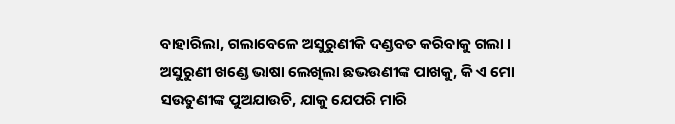ବାହାରିଲା, ଗଲାବେଳେ ଅସୁରୁଣୀକି ଦଣ୍ଡବତ କରିବାକୁ ଗଲା । ଅସୁରୁଣୀ ଖଣ୍ଡେ ଭାଷା ଲେଖିଲା ଛଭଉଣୀଙ୍କ ପାଖକୁ, କି ଏ ମୋ ସଉତୁଣୀଙ୍କ ପୁଅଯାଉଚି, ଯାକୁ ଯେପରି ମାରି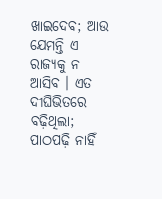ଖାଇଦେବ; ଆଉ ଯେମନ୍ତି ଏ ରାଜ୍ୟକୁ ନ ଆସିବ । ଏତ ଦୀଘିଭିତରେ ବଢ଼ିଥିଲା; ପାଠପଢ଼ି ନାହିଁ